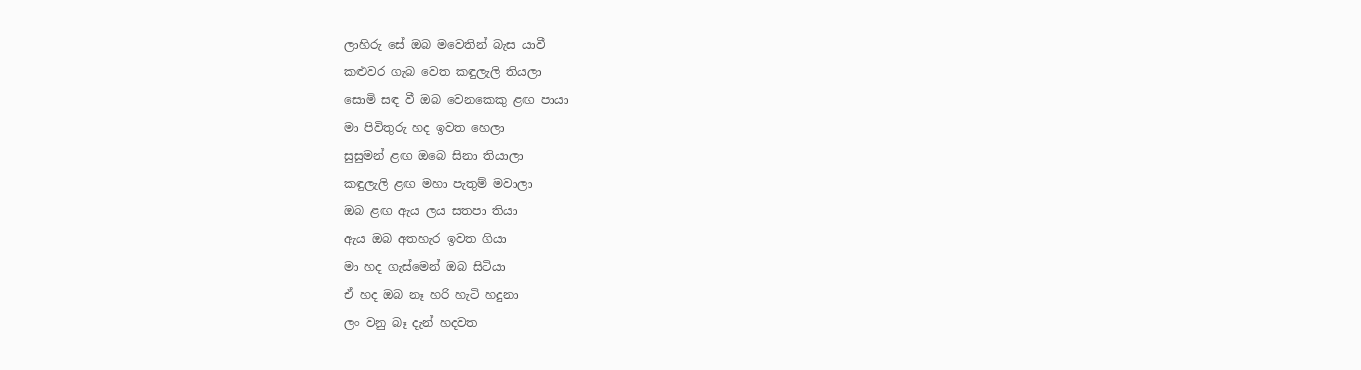ලාහිරු සේ ඔබ මවෙතින් බැස යාවී
කළුවර ගැබ වෙත කඳුලැලි තියලා
සොමි සඳ වී ඔබ වෙනකෙකු ළඟ පායා
මා පිවිතුරු හද ඉවත හෙලා
සුසුමන් ළඟ ඔබෙ සිනා තියාලා
කඳුලැලි ළඟ මහා පැතුම් මවාලා
ඔබ ළඟ ඇය ලය සතපා තියා
ඇය ඔබ අතහැර ඉවත ගියා
මා හද ගැස්මෙන් ඔබ සිටියා
ඒ හද ඔබ නෑ හරි හැටි හදුනා
ලං වනු බෑ දැන් හදවත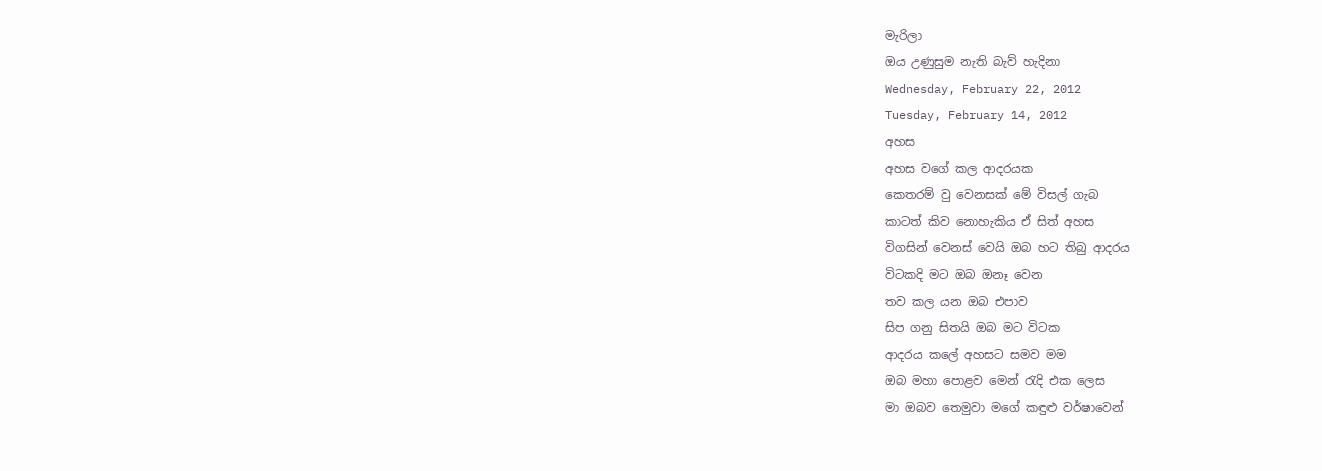මැරිලා
ඔය උණුසුම නැති බැව් හැදිනා
Wednesday, February 22, 2012
Tuesday, February 14, 2012
අහස
අහස වගේ කල ආදරයක
කෙතරම් වු වෙනසක් මේ විසල් ගැබ
කාටත් කිව නොහැකිය ඒ සිත් අහස
විගසින් වෙනස් වෙයි ඔබ හට තිබු ආදරය
විටකදි මට ඔබ ඔනෑ වෙන
තව කල යන ඔබ එපාව
සිප ගනු සිතයි ඔබ මට විටක
ආදරය කලේ අහසට සමව මම
ඔබ මහා පොළව මෙන් රැදි එක ලෙස
මා ඔබව තෙමුවා මගේ කඳුළු වර්ෂාවෙන්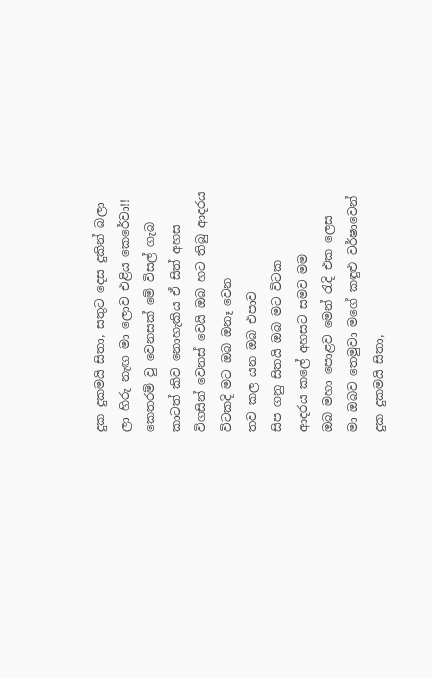දුක දුකමයි සිතා, සතුට දෙස දුකින් බලා
ලා හිරු නැඟ මා ලොව එළිය කෙරේවා!!
කෙතරම් වු වෙනසක් මේ විසල් ගැබ
කාටත් කිව නොහැකිය ඒ සිත් අහස
විගසින් වෙනස් වෙයි ඔබ හට තිබු ආදරය
විටකදි මට ඔබ ඔනෑ වෙන
තව කල යන ඔබ එපාව
සිප ගනු සිතයි ඔබ මට විටක
ආදරය කලේ අහසට සමව මම
ඔබ මහා පොළව මෙන් රැදි එක ලෙස
මා ඔබව තෙමුවා මගේ කඳුළු වර්ෂාවෙන්
දුක දුකමයි සිතා,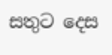සතුට දෙස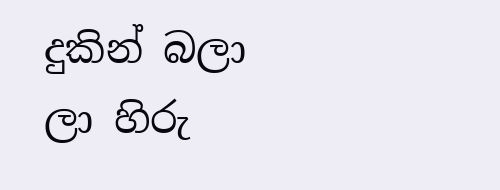දුකින් බලා
ලා හිරු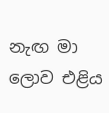නැඟ මා ලොව එළිය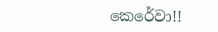කෙරේවා!!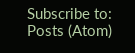Subscribe to:
Posts (Atom)